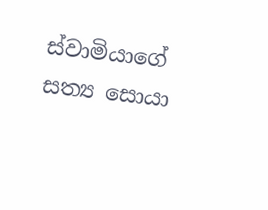ස්වාමියාගේ සත්‍ය සොයා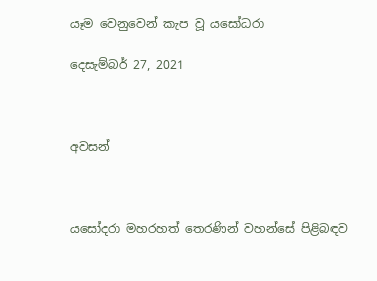යෑම වෙනුවෙන් කැප වූ යසෝධරා

දෙසැම්බර් 27, 2021



අවසන්



යසෝදරා මහරහත් තෙරණින් වහන්සේ පිළිබඳව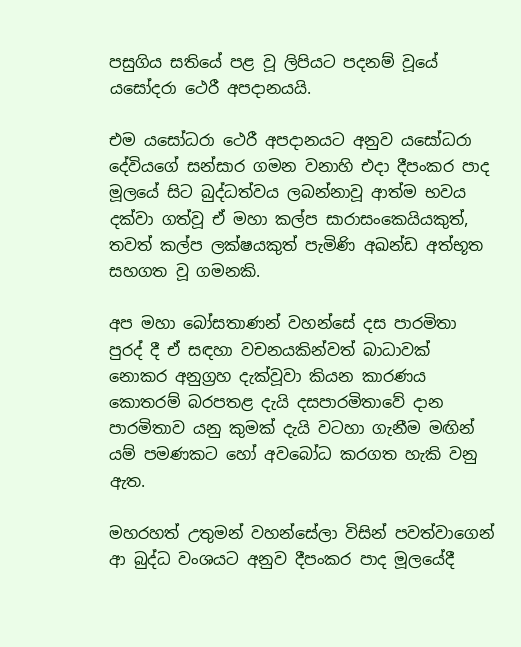පසුගිය සතියේ පළ වූ ලිපියට පදනම් වූයේ යසෝදරා ථෙරී අපදානයයි.

එම යසෝධරා ථෙරී අපදානයට අනුව යසෝධරා දේවියගේ සන්සාර ගමන වනාහි එදා දීපංකර පාද මූලයේ සිට බුද්ධත්වය ලබන්නාවූ ආත්ම භවය දක්වා ගත්වූ ඒ මහා කල්ප සාරාසංකෙයියකුත්, තවත් කල්ප ලක්ෂයකුත් පැමිණි අඛන්ඩ අත්භූත සහගත වූ ගමනකි.

අප මහා බෝසතාණන් වහන්සේ දස පාරමිතා පුරද් දී ඒ සඳහා වචනයකින්වත් බාධාවක් නොකර අනුග්‍රහ දැක්වූවා කියන කාරණය කොතරම් බරපතළ දැයි දසපාරමිතාවේ දාන පාරමිතාව යනු කුමක් දැයි වටහා ගැනීම මඟින් යම් පමණකට හෝ අවබෝධ කරගත හැකි වනු ඇත.

මහරහත් උතුමන් වහන්සේලා විසින් පවත්වාගෙන් ආ බුද්ධ වංශයට අනුව දීපංකර පාද මූලයේදී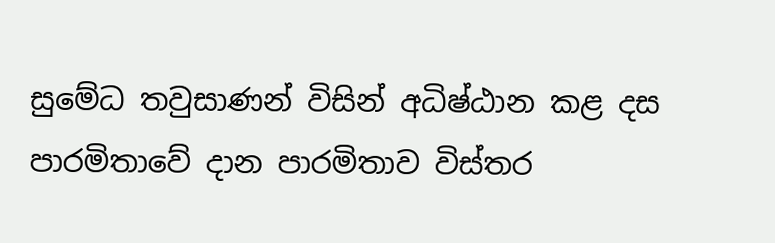සුමේධ තවුසාණන් විසින් අධිෂ්ඨාන කළ දස පාරමිතාවේ දාන පාරමිතාව විස්තර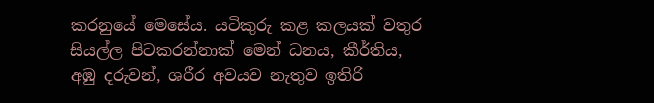කරනුයේ මෙසේය. යටිකුරු කළ කලයක් වතුර සියල්ල පිටකරන්නාක් මෙන් ධනය, කීර්තිය, අඹු දරුවන්, ශරීර අවයව නැතුව ඉතිරි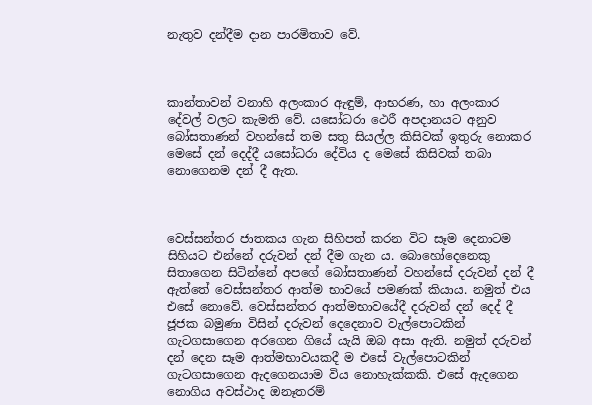නැතුව දන්දීම දාන පාරමිතාව වේ.



කාන්තාවන් වනාහි අලංකාර ඇඳුම්, ආභරණ, හා අලංකාර දේවල් වලට කැමති වේ. යසෝධරා ථෙරී අපදානයට අනුව බෝසතාණන් වහන්සේ තම සතු සියල්ල කිසිවක් ඉතුරු නොකර මෙසේ දන් දෙද්දී යසෝධරා දේවිය ද මෙසේ කිසිවක් තබා නොගෙනම දන් දී ඇත.



වෙස්සන්තර ජාතකය ගැන සිහිපත් කරන විට සෑම දෙනාටම සිහියට එන්නේ දරුවන් දන් දීම ගැන ය. බොහෝදෙනෙකු සිතාගෙන සිටින්නේ අපගේ බෝසතාණන් වහන්සේ දරුවන් දන් දී ඇත්තේ වෙස්සන්තර ආත්ම භාවයේ පමණක් කියාය. නමුත් එය එසේ නොවේ. වෙස්සන්තර ආත්මභාවයේදී දරුවන් දන් දෙද් දී ජූජක බමුණා විසින් දරුවන් දෙදෙනාව වැල්පොටකින් ගැටගසාගෙන අරගෙන ගියේ යැයි ඔබ අසා ඇති. නමුත් දරුවන් දන් දෙන සෑම ආත්මභාවයකදී ම එසේ වැල්පොටකින් ගැටගසාගෙන ඇදගෙනයාම විය නොහැක්කකි. එසේ ඇදගෙන නොගිය අවස්ථාද ඔනෑතරම්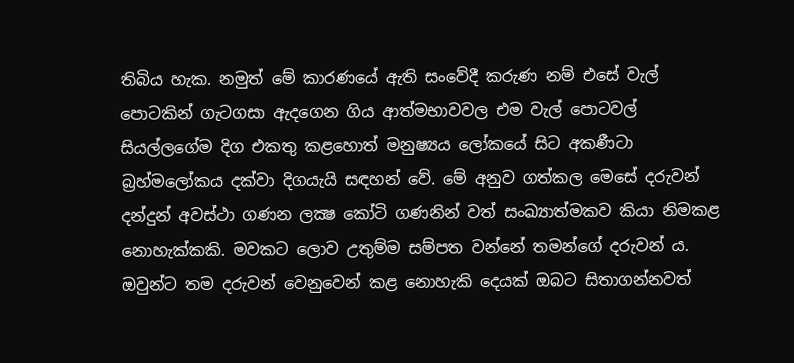තිබිය හැක. නමුත් මේ කාරණයේ ඇති සංවේදී කරුණ නම් එසේ වැල් පොටකින් ගැටගසා ඇදගෙන ගිය ආත්මභාවවල එම වැල් පොටවල් සියල්ලගේම දිග එකතු කළහොත් මනුෂ්‍යය ලෝකයේ සිට අකණීටා බ්‍රහ්මලෝකය දක්වා දිගයැයි සඳහන් වේ. මේ අනුව ගත්කල මෙසේ දරුවන් දන්දුන් අවස්ථා ගණන ලක්‍ෂ කෝටි ගණනින් වත් සංඛ්‍යාත්මකව කියා නිමකළ නොහැක්කකි. මවකට ලොව උතුම්ම සම්පත වන්නේ තමන්ගේ දරුවන් ය. ඔවුන්ට තම දරුවන් වෙනුවෙන් කළ නොහැකි දෙයක් ඔබට සිතාගන්නවත්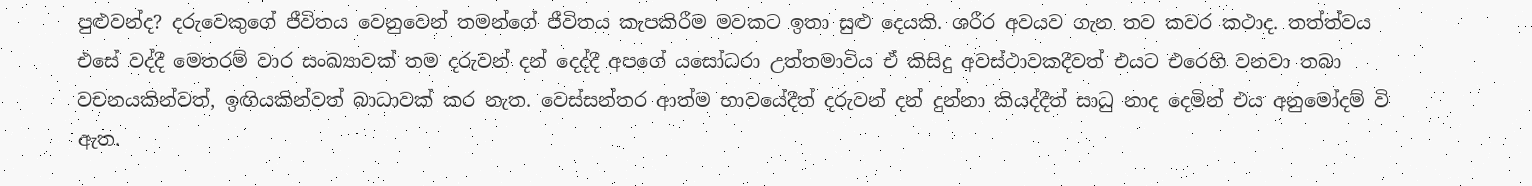පුළුවන්ද? දරුවෙකුගේ ජීවිතය වෙනුවෙන් තමන්ගේ ජීවිතය කැපකිරීම මවකට ඉතා සුළු දෙයකි. ශරීර අවයව ගැන තව කවර කථාද. තත්ත්වය එසේ වද්දී මෙතරම් වාර සංඛ්‍යාවක් තම දරුවන් දන් දෙද්දී අපගේ යසෝධරා උත්තමාවිය ඒ කිසිදු අවස්ථාවකදීවත් එයට එරෙහි වනවා තබා වචනයකින්වත්, ඉඟියකින්වත් බාධාවක් කර නැත. වෙස්සන්තර ආත්ම භාවයේදීත් දරුවන් දන් දුන්නා කියද්දීත් සාධු නාද දෙමින් එය අනුමෝදම් වි ඇත.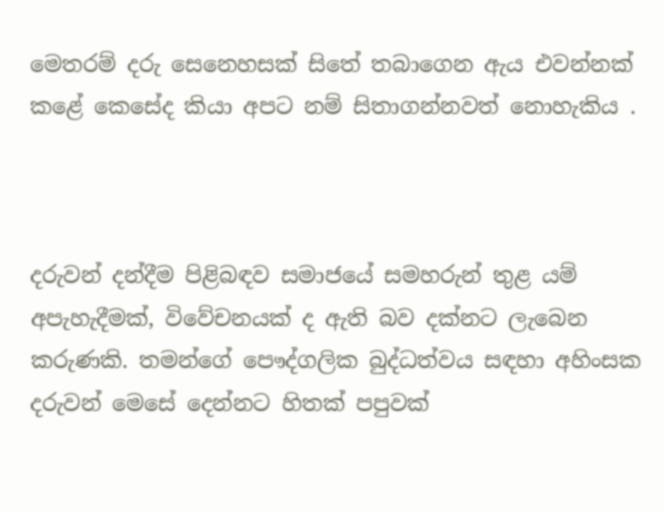මෙතරම් දරු සෙනෙහසක් සිතේ තබාගෙන ඇය එවන්නක් කළේ කෙසේද කියා අපට නම් සිතාගන්නවත් නොහැකිය .



දරුවන් දන්දීම පිළිබඳව සමාජයේ සමහරුන් තුළ යම් අපැහැදීමක්, විවේචනයක් ද ඇති බව දක්නට ලැබෙන කරුණකි. තමන්ගේ පෞද්ගලික බුද්ධත්වය සඳහා අහිංසක දරුවන් මෙසේ දෙන්නට හිතක් පපුවක්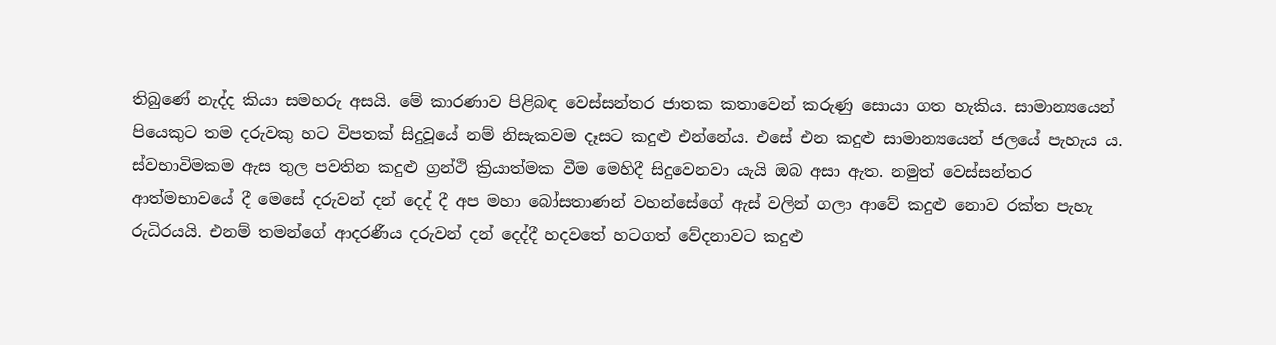තිබුණේ නැද්ද කියා සමහරු අසයි. මේ කාරණාව පිළිබඳ වෙස්සන්තර ජාතක කතාවෙන් කරුණු සොයා ගත හැකිය. සාමාන්‍යයෙන් පියෙකුට තම දරුවකු හට විපතක් සිදුවූයේ නම් නිසැකවම දෑසට කදුළු එන්නේය. එසේ එන කදුළු සාමාන්‍යයෙන් ජලයේ පැහැය ය. ස්වභාවිමකම ඇස තුල පවතින කදුළු ග්‍රන්ථි ක්‍රියාත්මක වීම මෙහිදී සිදුවෙනවා යැයි ඔබ අසා ඇත. නමුත් වෙස්සන්තර ආත්මභාවයේ දී මෙසේ දරුවන් දන් දෙද් දී අප මහා බෝසතාණන් වහන්සේගේ ඇස් වලින් ගලා ආවේ කදුළු නොව රක්ත පැහැ රුධිරයයි. එනම් තමන්ගේ ආදරණීය දරුවන් දන් දෙද්දී හදවතේ හටගත් වේදනාවට කදුළු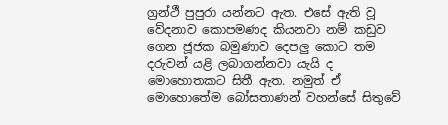ග්‍රන්ථී පුපුරා යන්නට ඇත. එසේ ඇති වූ වේදනාව කොපමණද කියනවා නම් කඩුව ගෙන ජූජක බමුණාව දෙපලු කොට තම දරුවන් යළි ලබාගන්නවා යැයි ද මොහොතකට සිතී ඇත. නමුත් ඒ මොහොතේම බෝසතාණන් වහන්සේ සිතුවේ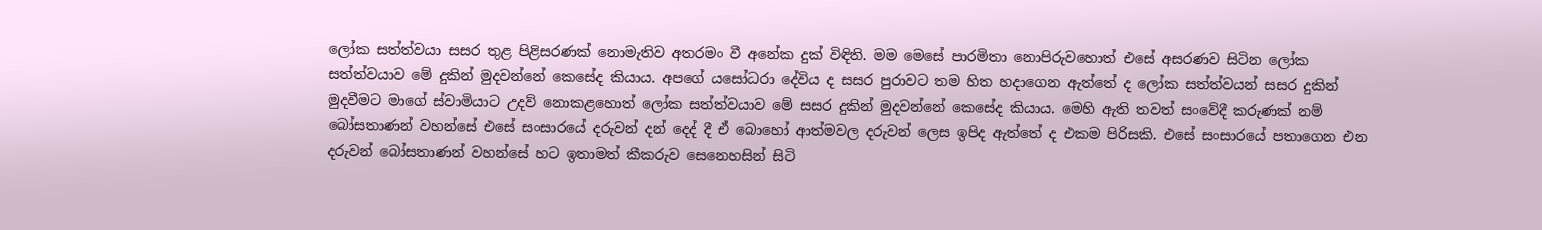ලෝක සත්ත්වයා සසර තුළ පිළිසරණක් නොමැතිව අතරමං වී අනේක දුක් විඳිති. මම මෙසේ පාරමිතා නොපිරුවහොත් එසේ අසරණව සිටින ලෝක සත්ත්වයාව මේ දුකින් මුදවන්නේ කෙසේද කියාය. අපගේ යසෝධරා දේවිය ද සසර පුරාවට තම හිත හදාගෙන ඇත්තේ ද ලෝක සත්ත්වයන් සසර දුකින් මුදවීමට මාගේ ස්වාමියාට උදව් නොකළහොත් ලෝක සත්ත්වයාව මේ සසර දුකින් මුදවන්නේ කෙසේද කියාය. මෙහි ඇති තවත් සංවේදී කරුණක් නම් බෝසතාණන් වහන්සේ එසේ සංසාරයේ දරුවන් දන් දෙද් දී ඒ බොහෝ ආත්මවල දරුවන් ලෙස ඉපිද ඇත්තේ ද එකම පිරිසකි. එසේ සංසාරයේ පතාගෙන එන දරුවන් බෝසතාණන් වහන්සේ හට ඉතාමත් කීකරුව සෙනෙහසින් සිටි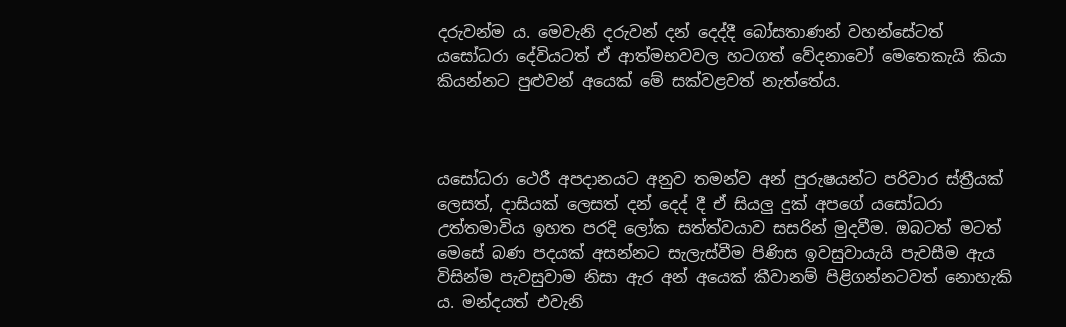දරුවන්ම ය. මෙවැනි දරුවන් දන් දෙද්දී බෝසතාණන් වහන්සේටත් යසෝධරා දේවියටත් ඒ ආත්මභවවල හටගත් වේදනාවෝ මෙතෙකැයි කියා කියන්නට පුළුවන් අයෙක් මේ සක්වළවත් නැත්තේය.



යසෝධරා ථෙරී අපදානයට අනුව තමන්ව අන් පුරුෂයන්ට පරිවාර ස්ත්‍රීයක් ලෙසත්, දාසියක් ලෙසත් දන් දෙද් දී ඒ සියලු දුක් අපගේ යසෝධරා උත්තමාවිය ඉහත පරදි ලෝක සත්ත්වයාව සසරින් මුදවීම. ඔබටත් මටත් මෙසේ බණ පදයක් අසන්නට සැලැස්වීම පිණිස ඉවසුවායැයි පැවසීම ඇය විසින්ම පැවසුවාම නිසා ඇර අන් අයෙක් කීවානම් පිළිගන්නටවත් නොහැකි ය. මන්දයත් එවැනි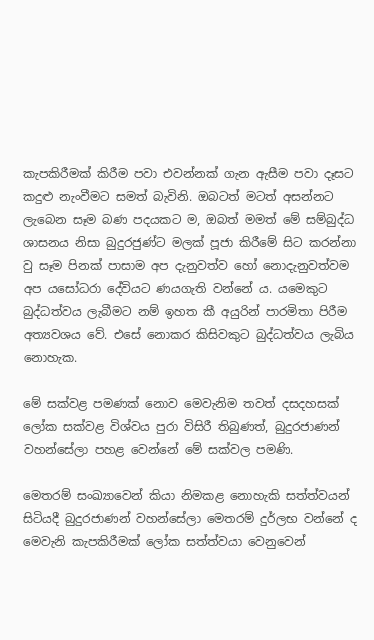කැපකිරීමක් කිරීම පවා එවන්නක් ගැන ඇසීම පවා දෑසට කදුළු නැංවීමට සමත් බැවිනි. ඔබටත් මටත් අසන්නට ලැබෙන සෑම බණ පදයකට ම, ඔබත් මමත් මේ සම්බුද්ධ ශාසනය නිසා බුදුරජුණ්ට මලක් පූජා කිරීමේ සිට කරන්නා වු සෑම පිනක් පාසාම අප දැනුවත්ව හෝ නොදැනුවත්වම අප යසෝධරා දේවියට ණයගැති වන්නේ ය. යමෙකුට බුද්ධත්වය ලැබීමට නම් ඉහත කී අයුරින් පාරමිතා පිරීම අත්‍යවශය වේ. එසේ නොකර කිසිවකුට බුද්ධත්වය ලැබිය නොහැක.

මේ සක්වළ පමණක් නොව මෙවැනිම තවත් දසදහසක් ලෝක සක්වළ විශ්වය පුරා විසිරී තිබුණත්, බුදුරජාණන් වහන්සේලා පහළ වෙන්නේ මේ සක්වල පමණි.

මෙතරම් සංඛ්‍යාවෙන් කියා නිමකළ නොහැකි සත්ත්වයන් සිටියදී බුදුරජාණන් වහන්සේලා මෙතරම් දුර්ලභ වන්නේ ද මෙවැනි කැපකිරීමක් ලෝක සත්ත්වයා වෙනුවෙන්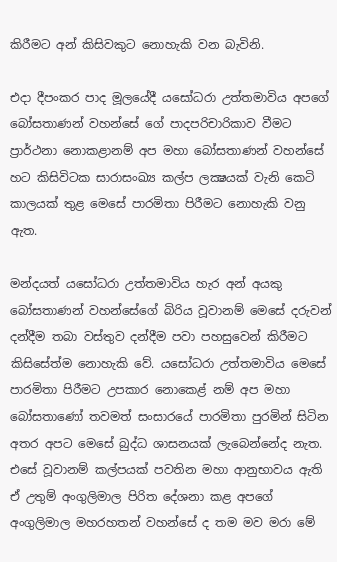කිරීමට අන් කිසිවකුට නොහැකි වන බැවිනි.

එදා දීපංකර පාද මූලයේදී යසෝධරා උත්තමාවිය අපගේ බෝසතාණන් වහන්සේ ගේ පාදපරිචාරිකාව වීමට ප්‍රාර්ථනා නොකළානම් අප මහා බෝසතාණන් වහන්සේ හට කිසිවිටක සාරාසංඛ්‍ය කල්ප ලක්‍ෂයක් වැනි කෙටි කාලයක් තුළ මෙසේ පාරමිතා පිරීමට නොහැකි වනු ඇත.

මන්දයත් යසෝධරා උත්තමාවිය හැර අන් අයකු බෝසතාණන් වහන්සේගේ බිරිය වූවානම් මෙසේ දරුවන් දන්දීම තබා වස්තුව දන්දීම පවා පහසුවෙන් කිරීමට කිසිසේත්ම නොහැකි වේ. යසෝධරා උත්තමාවිය මෙසේ පාරමිතා පිරීමට උපකාර නොක‍ෙළ් නම් අප මහා බෝසතාණෝ තවමත් සංසාරයේ පාරමිතා පුරමින් සිටින අතර අපට මෙසේ බුද්ධ ශාසනයක් ලැබෙන්නේද නැත. එසේ වූවානම් කල්පයක් පවතින මහා ආනුභාවය ඇති ඒ උතුම් අංගුලිමාල පිරිත දේශනා කළ අපගේ අංගුලිමාල මහරහතන් වහන්සේ ද තම මව මරා මේ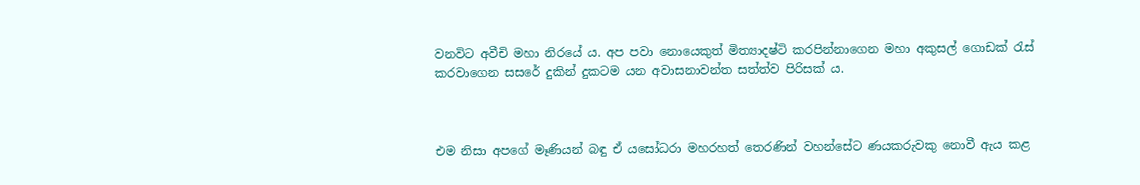වනවිට අවීචි මහා නිරයේ ය. අප පවා නොයෙකුත් මිත්‍යාදෂ්ටි කරපින්නාගෙන මහා අකුසල් ගොඩක් රැස් කරවාගෙන සසරේ දුකින් දුකටම යන අවාසනාවන්ත සත්ත්ව පිරිසක් ය.



එම නිසා අපගේ මෑණියන් බඳු ඒ යසෝධරා මහරහත් තෙරණින් වහන්සේට ණයකරුවකු නොවී ඇය කළ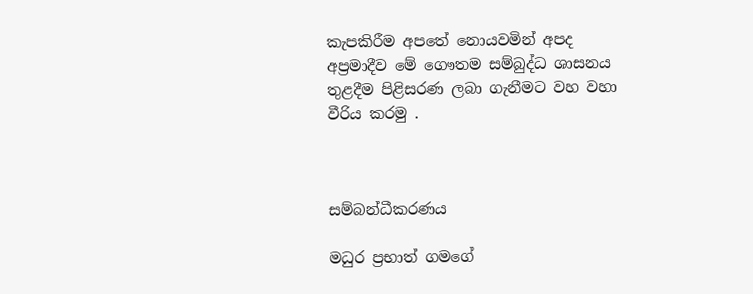කැපකිරීම අපතේ නොයවමින් අපද අප්‍රමාදීව මේ ගෞතම සම්බුද්ධ ශාසනය තුළදීම පිළිසරණ ලබා ගැනීමට වහ වහා වීරිය කරමු .



සම්බන්ධීකරණය

මධුර ප්‍රභාත් ගමගේ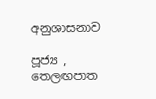අනුශාසනාව

පූජ්‍ය , තෙලඟපාත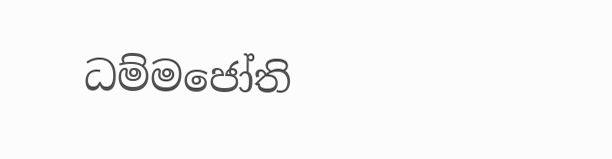ධම්මජෝති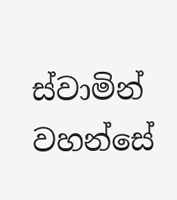ස්වාමින් වහන්සේ